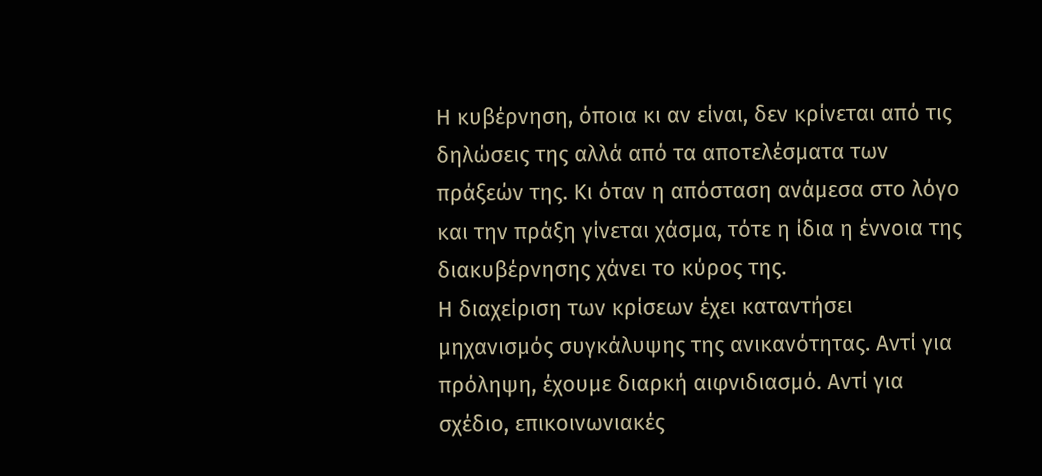Η κυβέρνηση, όποια κι αν είναι, δεν κρίνεται από τις δηλώσεις της αλλά από τα αποτελέσματα των πράξεών της. Κι όταν η απόσταση ανάμεσα στο λόγο και την πράξη γίνεται χάσμα, τότε η ίδια η έννοια της διακυβέρνησης χάνει το κύρος της.
Η διαχείριση των κρίσεων έχει καταντήσει μηχανισμός συγκάλυψης της ανικανότητας. Αντί για πρόληψη, έχουμε διαρκή αιφνιδιασμό. Αντί για σχέδιο, επικοινωνιακές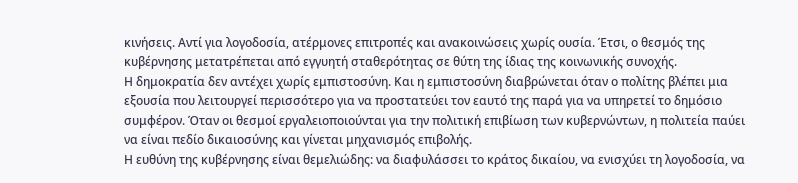κινήσεις. Αντί για λογοδοσία, ατέρμονες επιτροπές και ανακοινώσεις χωρίς ουσία. Έτσι, ο θεσμός της κυβέρνησης μετατρέπεται από εγγυητή σταθερότητας σε θύτη της ίδιας της κοινωνικής συνοχής.
Η δημοκρατία δεν αντέχει χωρίς εμπιστοσύνη. Και η εμπιστοσύνη διαβρώνεται όταν ο πολίτης βλέπει μια εξουσία που λειτουργεί περισσότερο για να προστατεύει τον εαυτό της παρά για να υπηρετεί το δημόσιο συμφέρον. Όταν οι θεσμοί εργαλειοποιούνται για την πολιτική επιβίωση των κυβερνώντων, η πολιτεία παύει να είναι πεδίο δικαιοσύνης και γίνεται μηχανισμός επιβολής.
Η ευθύνη της κυβέρνησης είναι θεμελιώδης: να διαφυλάσσει το κράτος δικαίου, να ενισχύει τη λογοδοσία, να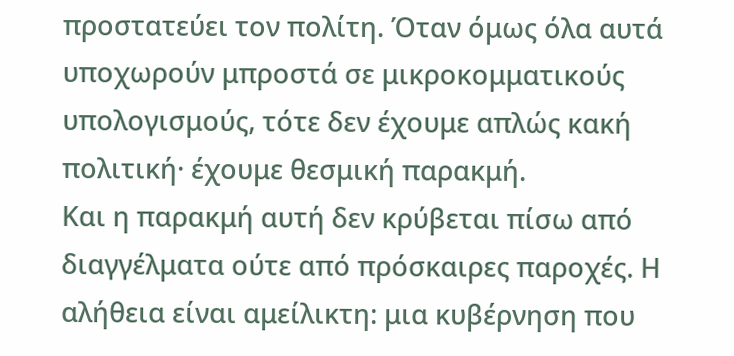προστατεύει τον πολίτη. Όταν όμως όλα αυτά υποχωρούν μπροστά σε μικροκομματικούς υπολογισμούς, τότε δεν έχουμε απλώς κακή πολιτική· έχουμε θεσμική παρακμή.
Και η παρακμή αυτή δεν κρύβεται πίσω από διαγγέλματα ούτε από πρόσκαιρες παροχές. Η αλήθεια είναι αμείλικτη: μια κυβέρνηση που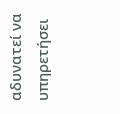αδυνατεί να υπηρετήσει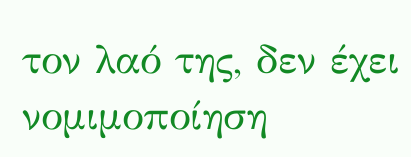τον λαό της, δεν έχει νομιμοποίηση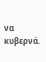να κυβερνά.